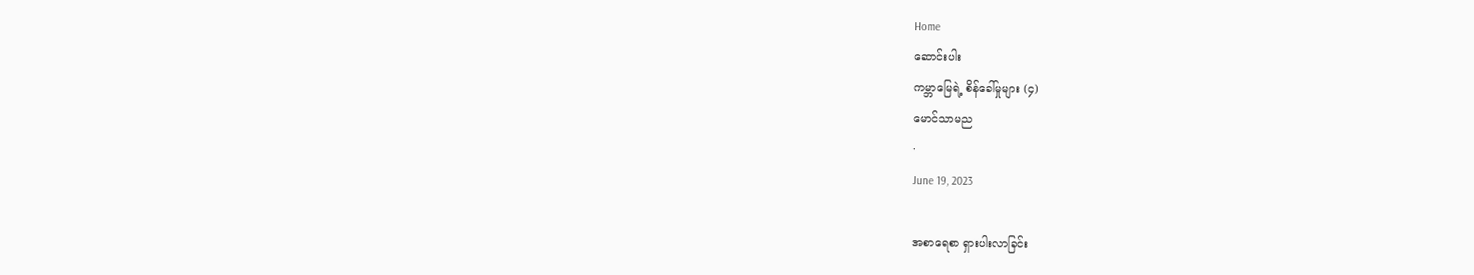Home
ဆောင်းပါး
ကမ္ဘာမြေရဲ့ စိန်ခေါ်မှုများ (၄)
မောင်သာမည
·
June 19, 2023

အစာရေစာ ရှားပါးလာခြင်း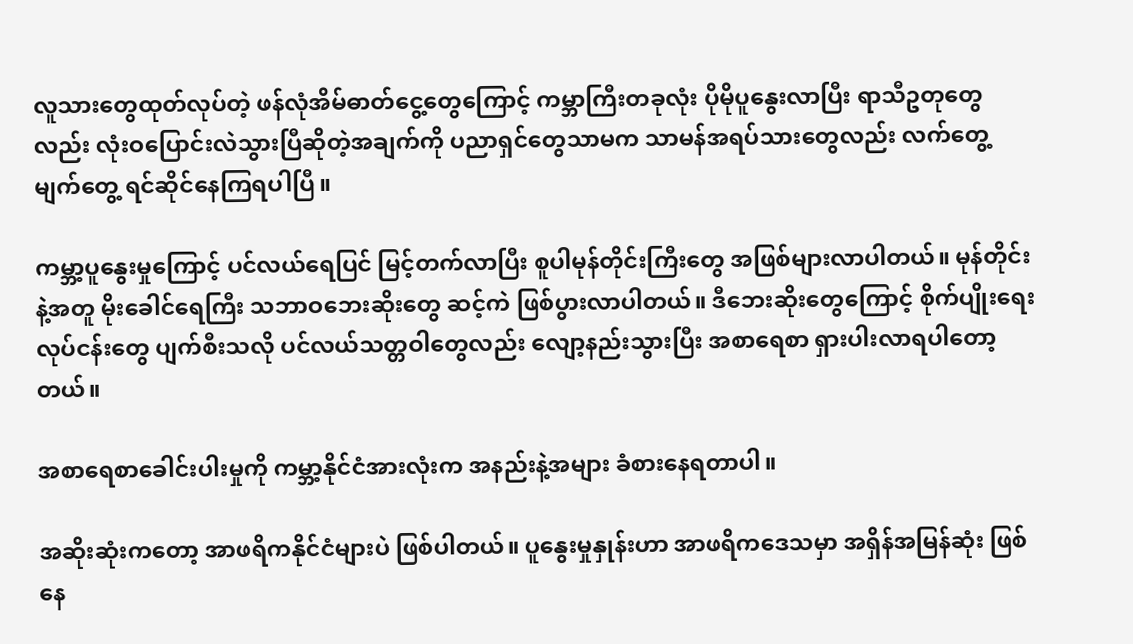လူသားတွေထုတ်လုပ်တဲ့ ဖန်လုံအိမ်ဓာတ်ငွေ့တွေကြောင့် ကမ္ဘာကြီးတခုလုံး ပိုမိုပူနွေးလာပြီး ရာသီဥတုတွေလည်း လုံးဝပြောင်းလဲသွားပြီဆိုတဲ့အချက်ကို ပညာရှင်တွေသာမက သာမန်အရပ်သားတွေလည်း လက်တွေ့ မျက်တွေ့ ရင်ဆိုင်နေကြရပါပြီ။

ကမ္ဘာ့ပူနွေးမှုကြောင့် ပင်လယ်ရေပြင် မြင့်တက်လာပြီး စူပါမုန်တိုင်းကြီးတွေ အဖြစ်များလာပါတယ်။ မုန်တိုင်းနဲ့အတူ မိုးခေါင်ရေကြီး သဘာဝဘေးဆိုးတွေ ဆင့်ကဲ ဖြစ်ပွားလာပါတယ်။ ဒီဘေးဆိုးတွေကြောင့် စိုက်ပျိုးရေးလုပ်ငန်းတွေ ပျက်စီးသလို ပင်လယ်သတ္တဝါတွေလည်း လျော့နည်းသွားပြီး အစာရေစာ ရှားပါးလာရပါတော့တယ်။

အစာရေစာခေါင်းပါးမှုကို ကမ္ဘာ့နိုင်ငံအားလုံးက အနည်းနဲ့အများ ခံစားနေရတာပါ။

အဆိုးဆုံးကတော့ အာဖရိကနိုင်ငံများပဲ ဖြစ်ပါတယ်။ ပူနွေးမှုနှုန်းဟာ အာဖရိကဒေသမှာ အရှိန်အမြန်ဆုံး ဖြစ်နေ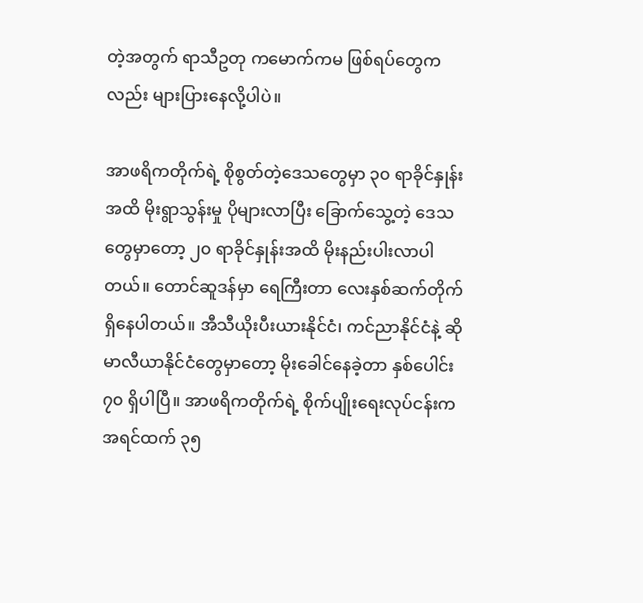တဲ့အတွက် ရာသီဥတု ကမောက်ကမ ဖြစ်ရပ်တွေကလည်း များပြား‌နေလို့ပါပဲ။

အာဖရိကတိုက်ရဲ့ စိုစွတ်တဲ့ဒေသတွေမှာ ၃၀ ရာခိုင်နှုန်းအထိ မိုးရွာသွန်းမှု ပိုများလာပြီး ခြောက်သွေ့တဲ့ ဒေသတွေမှာတော့ ၂၀ ရာခိုင်နှုန်းအထိ မိုးနည်းပါးလာပါတယ်။ တောင်ဆူဒန်မှာ ရေကြီးတာ လေးနှစ်ဆက်တိုက် ရှိနေပါတယ်။ အီသီယိုးပီးယားနိုင်ငံ၊ ကင်ညာနိုင်ငံနဲ့ ဆိုမာလီယာနိုင်ငံတွေမှာတော့ မိုးခေါင်နေခဲ့တာ နှစ်ပေါင်း ၇၀ ရှိပါပြီ။ အာဖရိကတိုက်ရဲ့ စိုက်ပျိုးရေးလုပ်ငန်းက အရင်ထက် ၃၅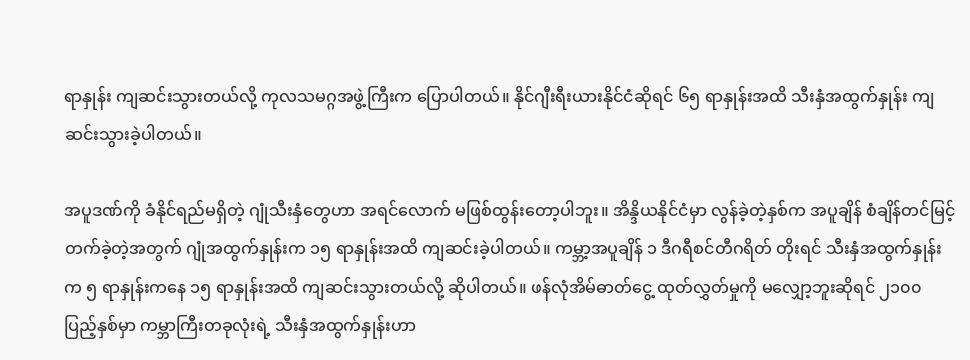ရာနှုန်း ကျဆင်းသွားတယ်လို့ ကုလသမဂ္ဂအဖွဲ့ကြီးက ပြောပါတယ်။ နိုင်ဂျီးရီးယားနိုင်ငံဆိုရင် ၆၅ ရာနှုန်းအထိ သီးနှံအထွက်နှုန်း ကျဆင်းသွားခဲ့ပါတယ်။

အပူဒဏ်ကို ခံနိုင်ရည်မရှိတဲ့ ဂျုံသီးနှံတွေဟာ အရင်လောက် မဖြစ်ထွန်းတော့ပါဘူး။ အိန္ဒိယနိုင်ငံမှာ လွန်ခဲ့တဲ့နှစ်က အပူချိန် စံချိန်တင်မြင့်တက်ခဲ့တဲ့အတွက် ဂျုံအထွက်နှုန်းက ၁၅ ရာနှုန်းအထိ ကျဆင်းခဲ့ပါတယ်။ ကမ္ဘာ့အပူချိန် ၁ ဒီဂရီစင်တီဂရိတ် တိုးရင် သီးနှံအထွက်နှုန်းက ၅ ရာနှုန်းကနေ ၁၅ ရာနှုန်းအထိ ကျဆင်းသွားတယ်လို့ ဆိုပါတယ်။ ဖန်လုံအိမ်ဓာတ်ငွေ့ ထုတ်လွှတ်မှုကို မလျှော့ဘူးဆိုရင် ၂၁၀၀ ပြည့်နှစ်မှာ ကမ္ဘာကြီးတခုလုံးရဲ့ သီးနှံအထွက်နှုန်းဟာ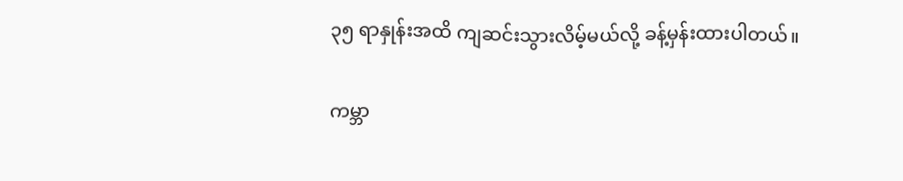၃၅ ရာနှုန်းအထိ ကျဆင်းသွားလိမ့်မယ်လို့ ခန့်မှန်းထားပါတယ်။

ကမ္ဘာ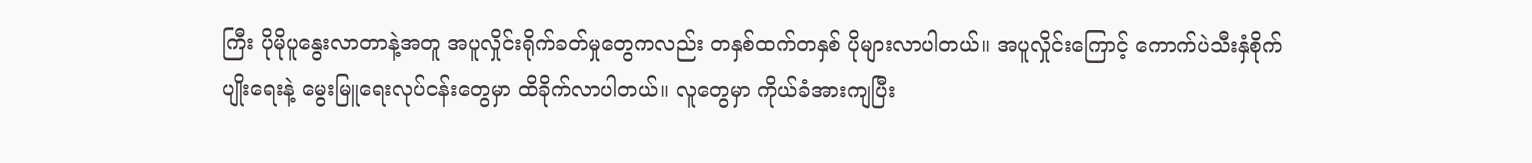ကြီး ပိုမိုပူနွေးလာတာနဲ့အတူ အပူလှိုင်းရိုက်ခတ်မှုတွေကလည်း တနှစ်ထက်တနှစ် ပိုများလာပါတယ်။ အပူလှိုင်းကြောင့် ကောက်ပဲသီးနှံစိုက်ပျိုးရေးနဲ့ မွေးမြူရေးလုပ်ငန်းတွေမှာ ထိခိုက်လာပါတယ်။ လူတွေမှာ ကိုယ်ခံအားကျပြီး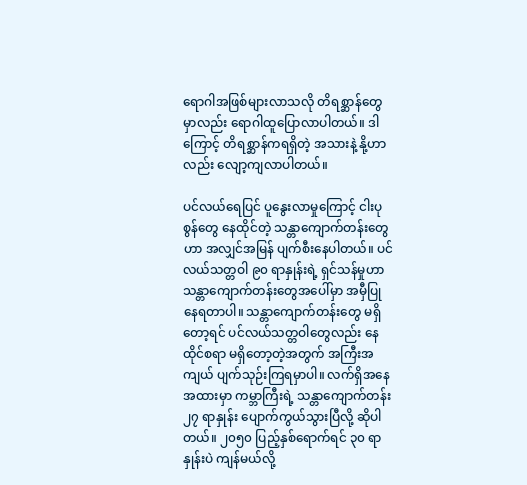ရောဂါအဖြစ်များလာသလို တိရစ္ဆာန်တွေမှာလည်း ရောဂါထူပြောလာပါတယ်။ ဒါကြောင့် တိရစ္ဆာန်ကရရှိတဲ့ အသားနဲ့ နို့ဟာလည်း လျော့ကျလာပါတယ်။

ပင်လယ်ရေပြင် ပူနွေးလာမှုကြောင့် ငါးပုစွန်တွေ နေထိုင်တဲ့ သန္တာကျောက်တန်းတွေဟာ အလျှင်အမြန် ပျက်စီးနေပါတယ်။ ပင်လယ်သတ္တဝါ ၉၀ ရာနှုန်းရဲ့ ရှင်သန်မှုဟာ သန္တာကျောက်တန်းတွေအပေါ်မှာ အမှီပြုနေရတာပါ။ သန္တာကျောက်တန်းတွေ မရှိတော့ရင် ပင်လယ်သတ္တဝါတွေလည်း နေထိုင်စရာ မရှိတော့တဲ့အတွက် အကြီးအကျယ် ပျက်သုဉ်းကြရမှာပါ။ လက်ရှိအနေအထားမှာ ကမ္ဘာကြီးရဲ့ သန္တာကျောက်တန်း ၂၇ ရာနှုန်း ပျောက်ကွယ်သွားပြီလို့ ဆိုပါတယ်။ ၂၀၅၀ ပြည့်နှစ်ရောက်ရင် ၃၀ ရာနှုန်းပဲ ကျန်မယ်လို့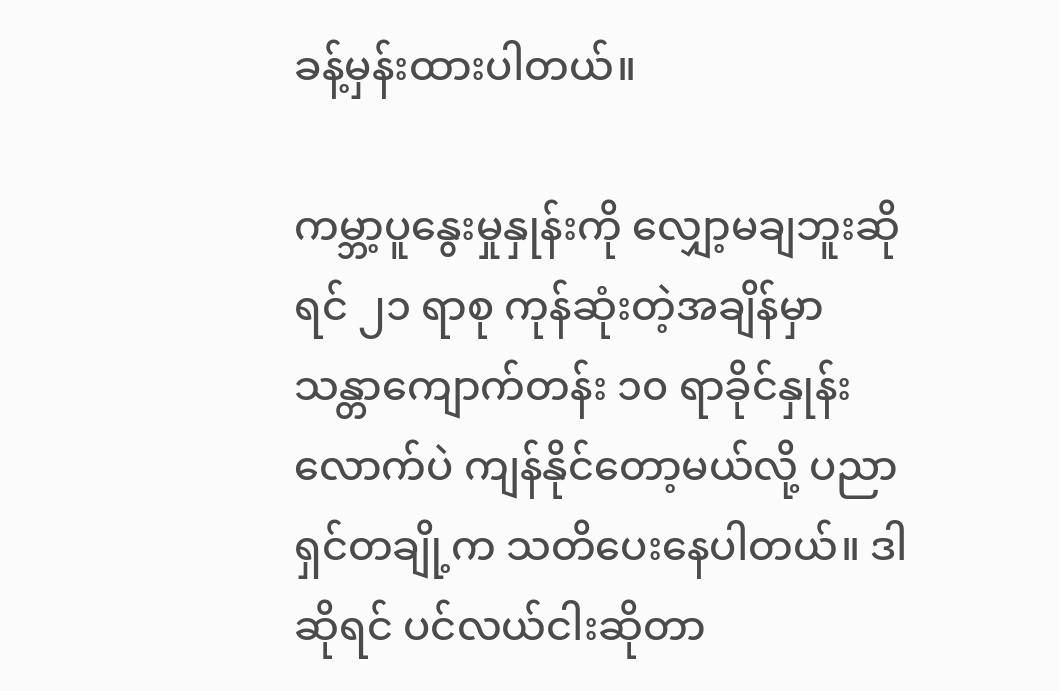ခန့်မှန်းထားပါတယ်။

ကမ္ဘာ့ပူနွေးမှုနှုန်းကို လျှော့မချဘူးဆိုရင် ၂၁ ရာစု ကုန်ဆုံးတဲ့အချိန်မှာ သန္တာကျောက်တန်း ၁၀ ရာခိုင်နှုန်းလောက်ပဲ ကျန်နိုင်တော့မယ်လို့ ပညာရှင်တချို့က သတိပေးနေပါတယ်။ ဒါဆိုရင် ပင်လယ်ငါးဆိုတာ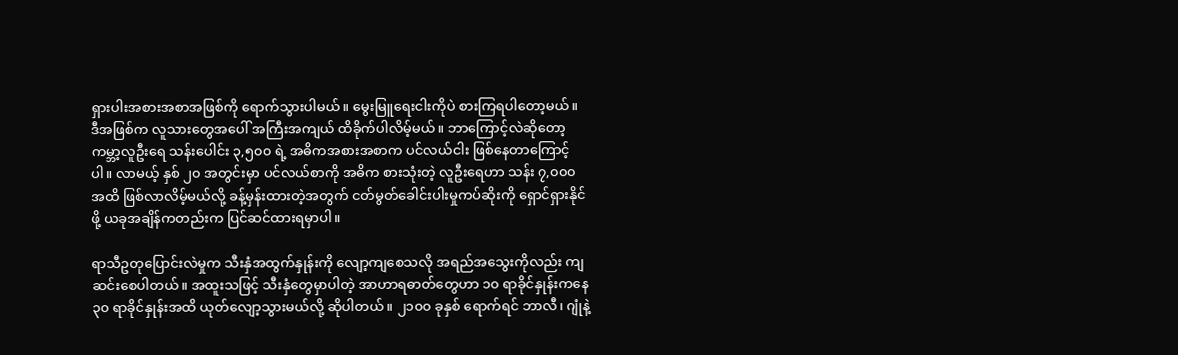ရှားပါးအစားအစာအဖြစ်ကို ရောက်သွားပါမယ်။ မွေးမြူရေးငါးကိုပဲ စားကြရပါတော့မယ်။ ဒီအဖြစ်က လူသားတွေအပေါ် အကြီးအကျယ် ထိခိုက်ပါလိမ့်မယ်။ ဘာကြောင့်လဲဆိုတော့ ကမ္ဘာ့လူဦးရေ သန်းပေါင်း ၃,၅၀၀ ရဲ့ အဓိကအစားအစာက ပင်လယ်ငါး ဖြစ်နေတာကြောင့်ပါ။ လာမယ့် နှစ် ၂၀ အတွင်းမှာ ပင်လယ်စာကို အဓိက စားသုံးတဲ့ လူဦးရေဟာ သန်း ၇,၀၀၀ အထိ ဖြစ်လာလိမ့်မယ်လို့ ခန့်မှန်းထားတဲ့အတွက် ငတ်မွတ်ခေါင်းပါးမှုကပ်ဆိုးကို ရှောင်ရှားနိုင်ဖို့ ယခုအချိန်ကတည်းက ပြင်ဆင်ထားရမှာပါ။

ရာသီဥတုပြောင်းလဲမှုက သီးနှံအထွက်နှုန်းကို လျော့ကျစေသလို အရည်အသွေးကိုလည်း ကျဆင်းစေပါတယ်။ အထူးသဖြင့် သီးနှံတွေမှာပါတဲ့ အာဟာရဓာတ်တွေဟာ ၁၀ ရာခိုင်နှုန်းကနေ ၃၀ ရာခိုင်နှုန်းအထိ ယုတ်လျော့သွားမယ်လို့ ဆိုပါတယ်။ ၂၁၀၀ ခုနှစ် ရောက်ရင် ဘာလီ၊ ဂျုံနဲ့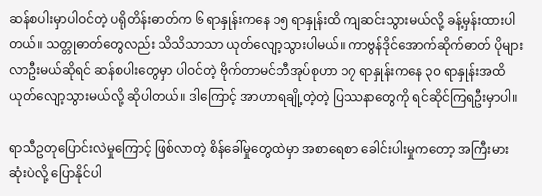ဆန်စပါးမှာပါဝင်တဲ့ ပရိုတိန်းဓာတ်က ၆ ရာနှုန်းကနေ ၁၅ ရာနှုန်းထိ ကျဆင်းသွားမယ်လို့ ခန့်မှန်းထားပါတယ်။ သတ္တုဓာတ်တွေလည်း သိသိသာသာ ယုတ်လျော့သွားပါမယ်။ ကာဗွန်ဒိုင်အောက်ဆိုက်ဓာတ် ပိုများလာဦးမယ်ဆိုရင် ဆန်စပါးတွေမှာ ပါဝင်တဲ့ ဗိုက်တာမင်ဘီအုပ်စုဟာ ၁၇ ရာနှုန်းကနေ ၃၀ ရာနှုန်းအထိ ယုတ်လျော့သွားမယ်လို့ ဆိုပါတယ်။ ဒါကြောင့် အာဟာရချို့တဲ့တဲ့ ပြဿနာတွေကို ရင်ဆိုင်ကြရဦးမှာပါ။

ရာသီဥတုပြောင်းလဲမှုကြောင့် ဖြစ်လာတဲ့ စိန်ခေါ်မှုတွေထဲမှာ အစာရေစာ ခေါင်းပါးမှုကတော့ အကြီးမားဆုံးပဲလို့ ပြောနိုင်ပါ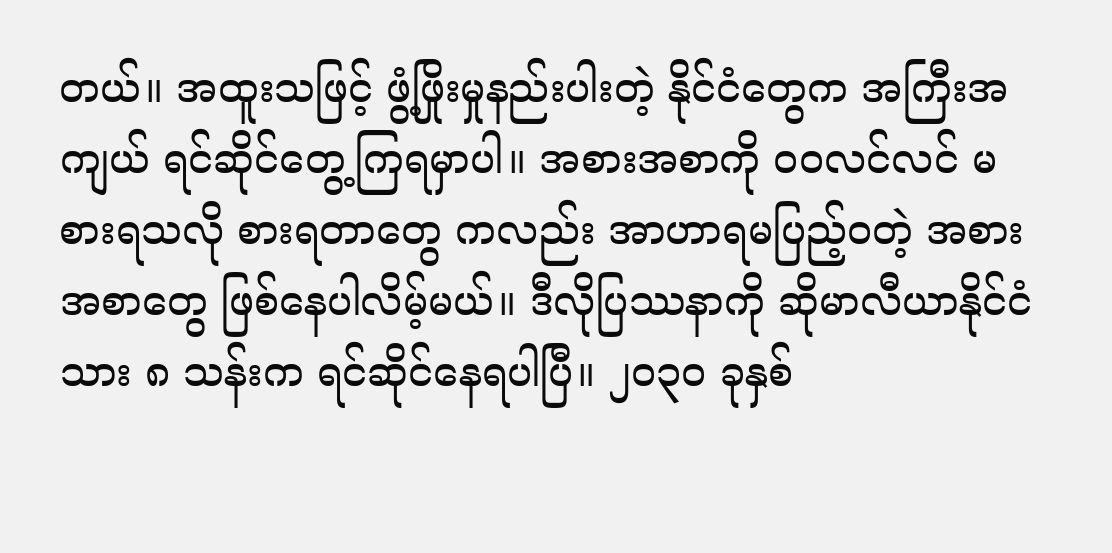တယ်။ အထူးသဖြင့် ဖွံ့ဖြိုးမှုနည်းပါးတဲ့ နိုင်ငံတွေက အကြီးအကျယ် ရင်ဆိုင်တွေ့ကြရမှာပါ။ အစားအစာကို ဝဝလင်လင် မစားရသလို စားရတာတွေ ကလည်း အာဟာရမပြည့်ဝတဲ့ အစားအစာတွေ ဖြစ်နေပါလိမ့်မယ်။ ဒီလိုပြဿနာကို ဆိုမာလီယာနိုင်ငံသား ၈ သန်းက ရင်ဆိုင်နေရပါပြီ။ ၂၀၃၀ ခုနှစ်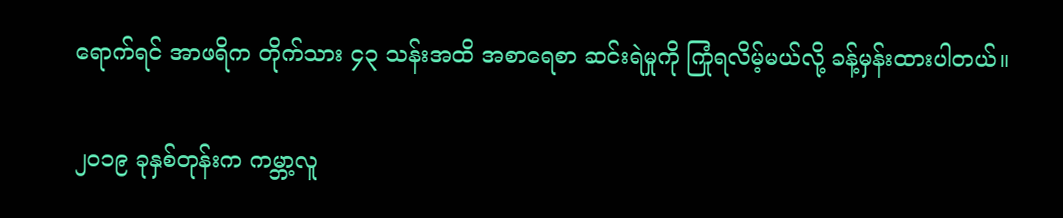ရောက်ရင် အာဖရိက တိုက်သား ၄၃ သန်းအထိ အစာရေစာ ဆင်းရဲမှုကို ကြုံရလိမ့်မယ်လို့ ခန့်မှန်းထားပါတယ်။

၂၀၁၉ ခုနှစ်တုန်းက ကမ္ဘာ့လူ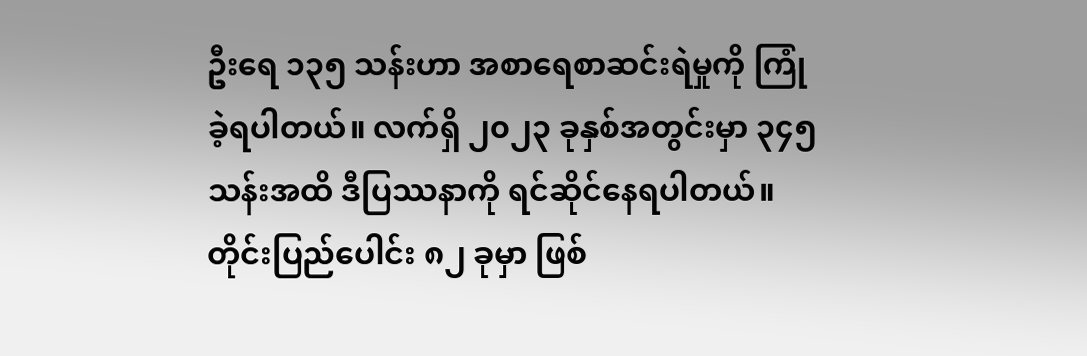ဦးရေ ၁၃၅ သန်းဟာ အစာရေစာဆင်းရဲမှုကို ကြုံခဲ့ရပါတယ်။ လက်ရှိ ၂၀၂၃ ခုနှစ်အတွင်းမှာ ၃၄၅ သန်းအထိ ဒီပြဿနာကို ရင်ဆိုင်နေရပါတယ်။ တိုင်းပြည်ပေါင်း ၈၂ ခုမှာ ဖြစ်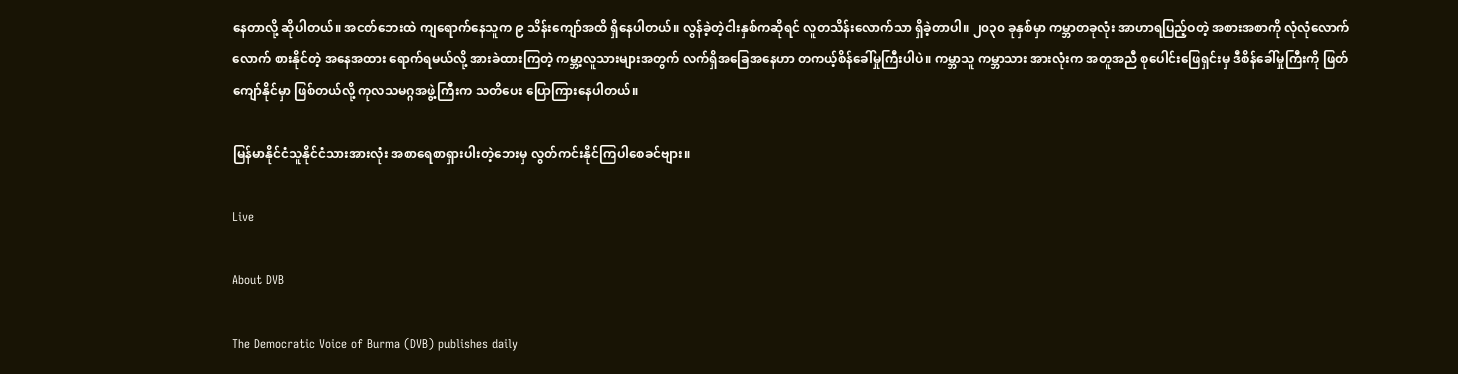နေတာလို့ ဆိုပါတယ်။ အငတ်ဘေးထဲ ကျရောက်နေသူက ၉ သိန်းကျော်အထိ ရှိနေပါတယ်။ လွန်ခဲ့တဲ့ငါးနှစ်ကဆိုရင် လူတသိန်းလောက်သာ ရှိခဲ့တာပါ။ ၂၀၃၀ ခုနှစ်မှာ ကမ္ဘာတခုလုံး အာဟာရပြည့်ဝတဲ့ အစားအစာကို လုံလုံလောက်လောက် စားနိုင်တဲ့ အနေအထား ရောက်ရမယ်လို့ အားခဲထားကြတဲ့ ကမ္ဘာ့လူသားများအတွက် လက်ရှိအခြေအနေဟာ တကယ့်စိန်ခေါ်မှုကြီးပါပဲ။ ကမ္ဘာသူ ကမ္ဘာသား အားလုံးက အတူအညီ စုပေါင်းဖြေရှင်းမှ ဒီစိန်ခေါ်မှုကြီးကို ဖြတ်ကျော်နိုင်မှာ ဖြစ်တယ်လို့ ကုလသမဂ္ဂအဖွဲ့ကြီးက သတိပေး ပြောကြားနေပါတယ်။

မြန်မာနိုင်ငံသူနိုင်ငံသားအားလုံး အစာရေစာရှားပါးတဲ့ဘေးမှ လွတ်ကင်းနိုင်ကြပါစေခင်ဗျား။

Live

About DVB

The Democratic Voice of Burma (DVB) publishes daily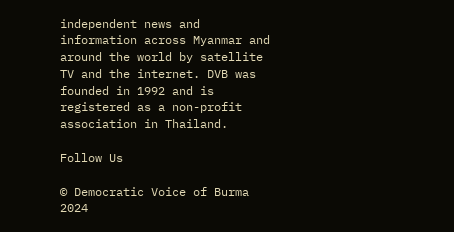independent news and information across Myanmar and around the world by satellite TV and the internet. DVB was founded in 1992 and is registered as a non-profit association in Thailand.

Follow Us

© Democratic Voice of Burma 2024